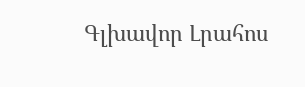Գլխավոր Լրահոս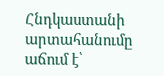Հնդկաստանի արտահանումը աճում է՝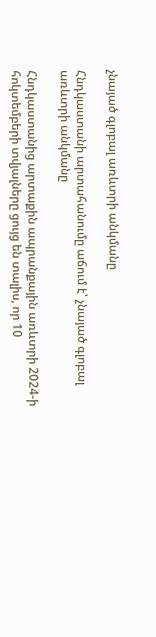չնայած գլոբալ առևտրի անկմանը

Հնդկաստանի արտահանումը աճում է՝ չնայած գլոբալ առևտրի անկմանը

Հնդկաստանից արտաքին ապրանքային առևտրի 2024-ի հոկտեմբերի տվյալները ցույց են տալիս, որ 10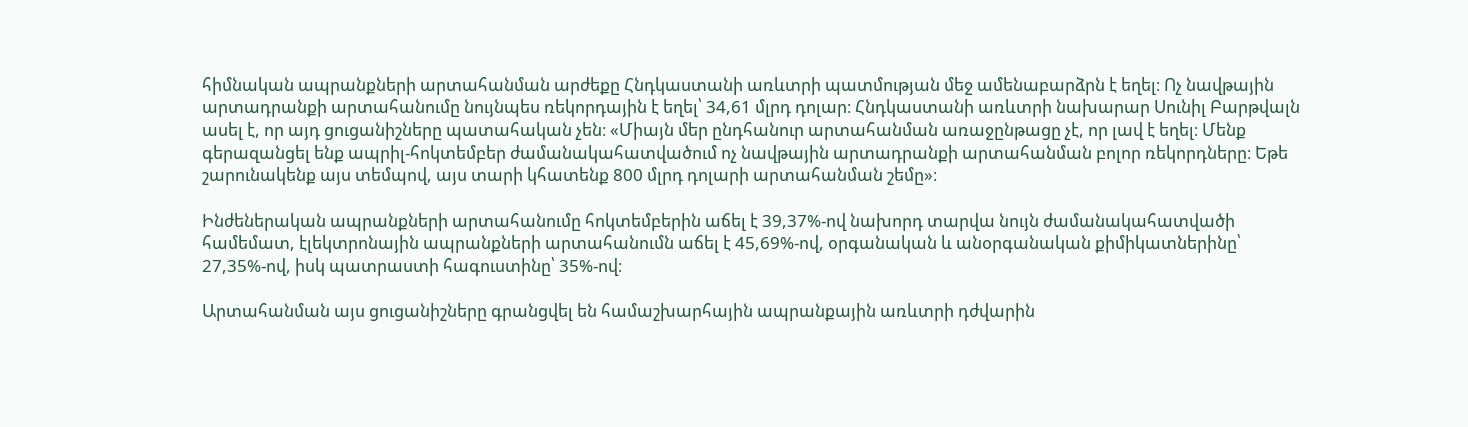հիմնական ապրանքների արտահանման արժեքը Հնդկաստանի առևտրի պատմության մեջ ամենաբարձրն է եղել։ Ոչ նավթային արտադրանքի արտահանումը նույնպես ռեկորդային է եղել՝ 34,61 մլրդ դոլար։ Հնդկաստանի առևտրի նախարար Սունիլ Բարթվալն ասել է, որ այդ ցուցանիշները պատահական չեն։ «Միայն մեր ընդհանուր արտահանման առաջընթացը չէ, որ լավ է եղել։ Մենք գերազանցել ենք ապրիլ-հոկտեմբեր ժամանակահատվածում ոչ նավթային արտադրանքի արտահանման բոլոր ռեկորդները։ Եթե շարունակենք այս տեմպով, այս տարի կհատենք 800 մլրդ դոլարի արտահանման շեմը»։

Ինժեներական ապրանքների արտահանումը հոկտեմբերին աճել է 39,37%-ով նախորդ տարվա նույն ժամանակահատվածի համեմատ, էլեկտրոնային ապրանքների արտահանումն աճել է 45,69%-ով, օրգանական և անօրգանական քիմիկատներինը՝ 27,35%-ով, իսկ պատրաստի հագուստինը՝ 35%-ով։

Արտահանման այս ցուցանիշները գրանցվել են համաշխարհային ապրանքային առևտրի դժվարին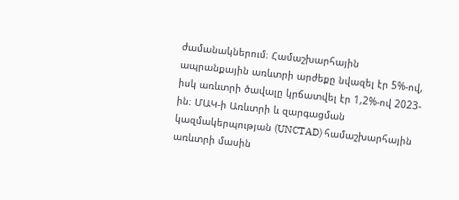ժամանակներում։ Համաշխարհային ապրանքային առևտրի արժեքը նվազել էր 5%-ով, իսկ առևտրի ծավալը կրճատվել էր 1,2%-ով 2023-ին։ ՄԱԿ-ի Առևտրի և զարգացման կազմակերպության (UNCTAD) համաշխարհային առևտրի մասին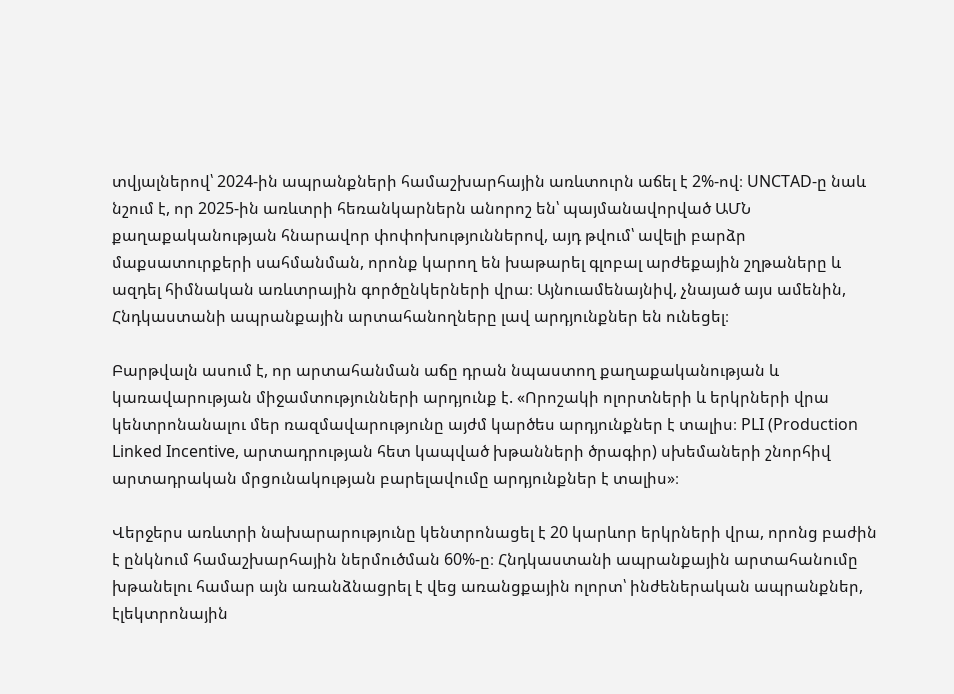տվյալներով՝ 2024-ին ապրանքների համաշխարհային առևտուրն աճել է 2%-ով։ UNCTAD-ը նաև նշում է, որ 2025-ին առևտրի հեռանկարներն անորոշ են՝ պայմանավորված ԱՄՆ քաղաքականության հնարավոր փոփոխություններով, այդ թվում՝ ավելի բարձր մաքսատուրքերի սահմանման, որոնք կարող են խաթարել գլոբալ արժեքային շղթաները և ազդել հիմնական առևտրային գործընկերների վրա։ Այնուամենայնիվ, չնայած այս ամենին, Հնդկաստանի ապրանքային արտահանողները լավ արդյունքներ են ունեցել։

Բարթվալն ասում է, որ արտահանման աճը դրան նպաստող քաղաքականության և կառավարության միջամտությունների արդյունք է. «Որոշակի ոլորտների և երկրների վրա կենտրոնանալու մեր ռազմավարությունը այժմ կարծես արդյունքներ է տալիս։ PLI (Production Linked Incentive, արտադրության հետ կապված խթանների ծրագիր) սխեմաների շնորհիվ արտադրական մրցունակության բարելավումը արդյունքներ է տալիս»։

Վերջերս առևտրի նախարարությունը կենտրոնացել է 20 կարևոր երկրների վրա, որոնց բաժին է ընկնում համաշխարհային ներմուծման 60%-ը։ Հնդկաստանի ապրանքային արտահանումը խթանելու համար այն առանձնացրել է վեց առանցքային ոլորտ՝ ինժեներական ապրանքներ, էլեկտրոնային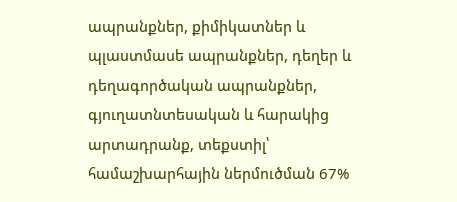ապրանքներ, քիմիկատներ և պլաստմասե ապրանքներ, դեղեր և դեղագործական ապրանքներ, գյուղատնտեսական և հարակից արտադրանք, տեքստիլ՝ համաշխարհային ներմուծման 67%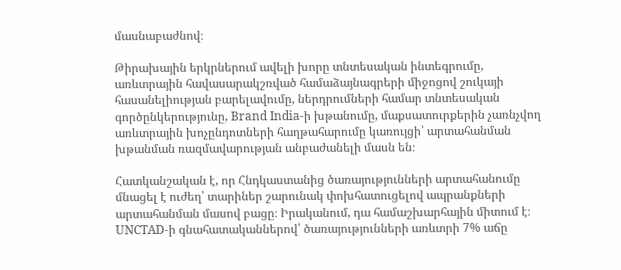մասնաբաժնով։

Թիրախային երկրներում ավելի խորը տնտեսական ինտեգրումը, առևտրային հավասարակշռված համաձայնագրերի միջոցով շուկայի հասանելիության բարելավումը, ներդրումների համար տնտեսական գործընկերությունը, Brand India-ի խթանումը, մաքսատուրքերին չառնչվող առևտրային խոչընդոտների հաղթահարումը կառույցի՝ արտահանման խթանման ռազմավարության անբաժանելի մասն են։

Հատկանշական է, որ Հնդկաստանից ծառայությունների արտահանումը մնացել է ուժեղ՝ տարիներ շարունակ փոխհատուցելով ապրանքների արտահանման մասով բացը։ Իրականում, դա համաշխարհային միտում է։ UNCTAD-ի գնահատականներով՝ ծառայությունների առևտրի 7% աճը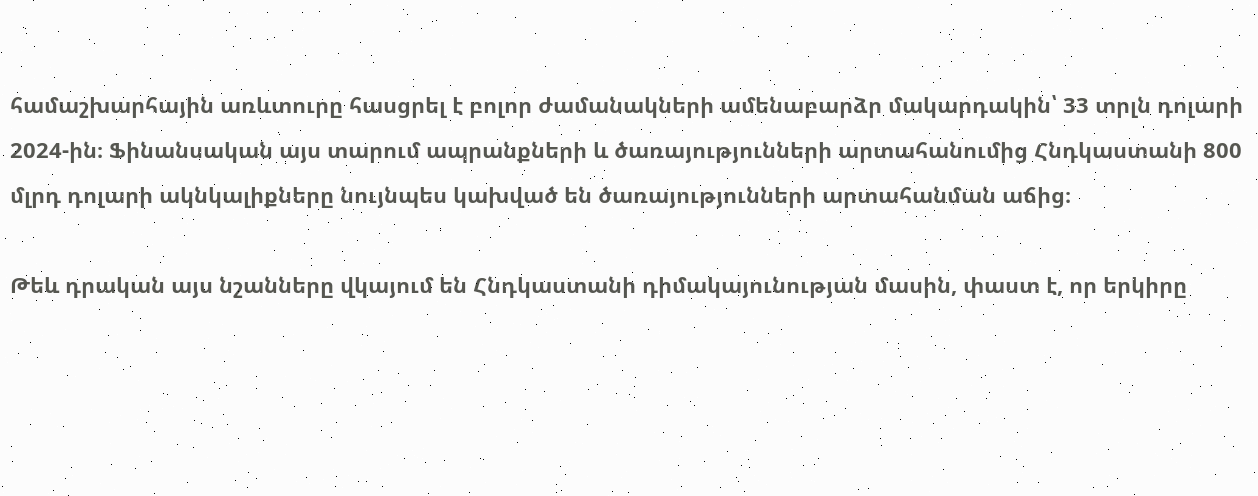համաշխարհային առևտուրը հասցրել է բոլոր ժամանակների ամենաբարձր մակարդակին՝ 33 տրլն դոլարի 2024-ին։ Ֆինանսական այս տարում ապրանքների և ծառայությունների արտահանումից Հնդկաստանի 800 մլրդ դոլարի ակնկալիքները նույնպես կախված են ծառայությունների արտահանման աճից։

Թեև դրական այս նշանները վկայում են Հնդկաստանի դիմակայունության մասին, փաստ է, որ երկիրը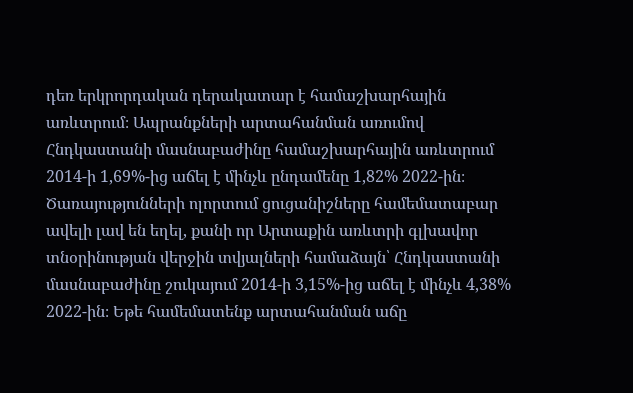դեռ երկրորդական դերակատար է համաշխարհային առևտրում։ Ապրանքների արտահանման առումով Հնդկաստանի մասնաբաժինը համաշխարհային առևտրում 2014-ի 1,69%-ից աճել է մինչև ընդամենը 1,82% 2022-ին։ Ծառայությունների ոլորտում ցուցանիշները համեմատաբար ավելի լավ են եղել, քանի որ Արտաքին առևտրի գլխավոր տնօրինության վերջին տվյալների համաձայն՝ Հնդկաստանի մասնաբաժինը շուկայում 2014-ի 3,15%-ից աճել է մինչև 4,38% 2022-ին։ Եթե համեմատենք արտահանման աճը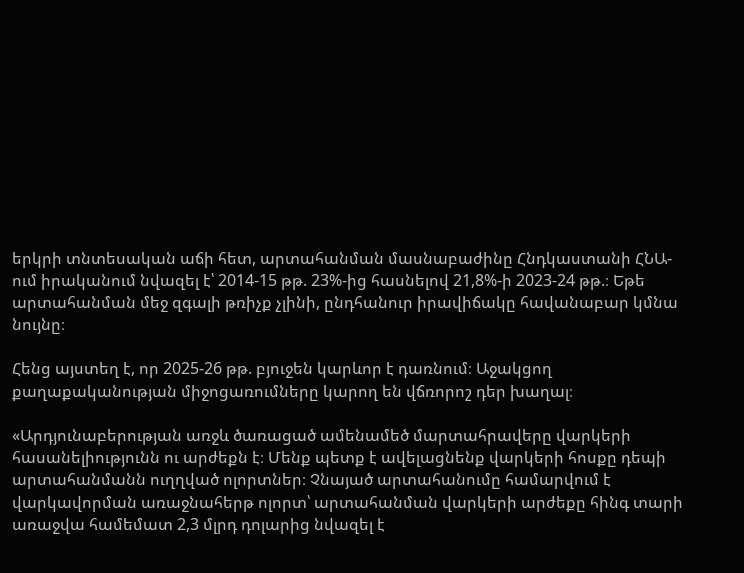երկրի տնտեսական աճի հետ, արտահանման մասնաբաժինը Հնդկաստանի ՀՆԱ-ում իրականում նվազել է՝ 2014-15 թթ. 23%-ից հասնելով 21,8%-ի 2023-24 թթ.։ Եթե արտահանման մեջ զգալի թռիչք չլինի, ընդհանուր իրավիճակը հավանաբար կմնա նույնը։

Հենց այստեղ է, որ 2025-26 թթ. բյուջեն կարևոր է դառնում։ Աջակցող քաղաքականության միջոցառումները կարող են վճռորոշ դեր խաղալ։

«Արդյունաբերության առջև ծառացած ամենամեծ մարտահրավերը վարկերի հասանելիությունն ու արժեքն է։ Մենք պետք է ավելացնենք վարկերի հոսքը դեպի արտահանմանն ուղղված ոլորտներ։ Չնայած արտահանումը համարվում է վարկավորման առաջնահերթ ոլորտ՝ արտահանման վարկերի արժեքը հինգ տարի առաջվա համեմատ 2,3 մլրդ դոլարից նվազել է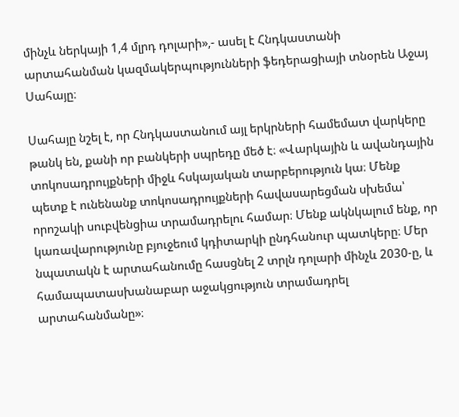մինչև ներկայի 1,4 մլրդ դոլարի»,- ասել է Հնդկաստանի արտահանման կազմակերպությունների ֆեդերացիայի տնօրեն Աջայ Սահայը։

Սահայը նշել է, որ Հնդկաստանում այլ երկրների համեմատ վարկերը թանկ են, քանի որ բանկերի սպրեդը մեծ է։ «Վարկային և ավանդային տոկոսադրույքների միջև հսկայական տարբերություն կա։ Մենք պետք է ունենանք տոկոսադրույքների հավասարեցման սխեմա՝ որոշակի սուբվենցիա տրամադրելու համար։ Մենք ակնկալում ենք, որ կառավարությունը բյուջեում կդիտարկի ընդհանուր պատկերը։ Մեր նպատակն է արտահանումը հասցնել 2 տրլն դոլարի մինչև 2030-ը, և համապատասխանաբար աջակցություն տրամադրել արտահանմանը»։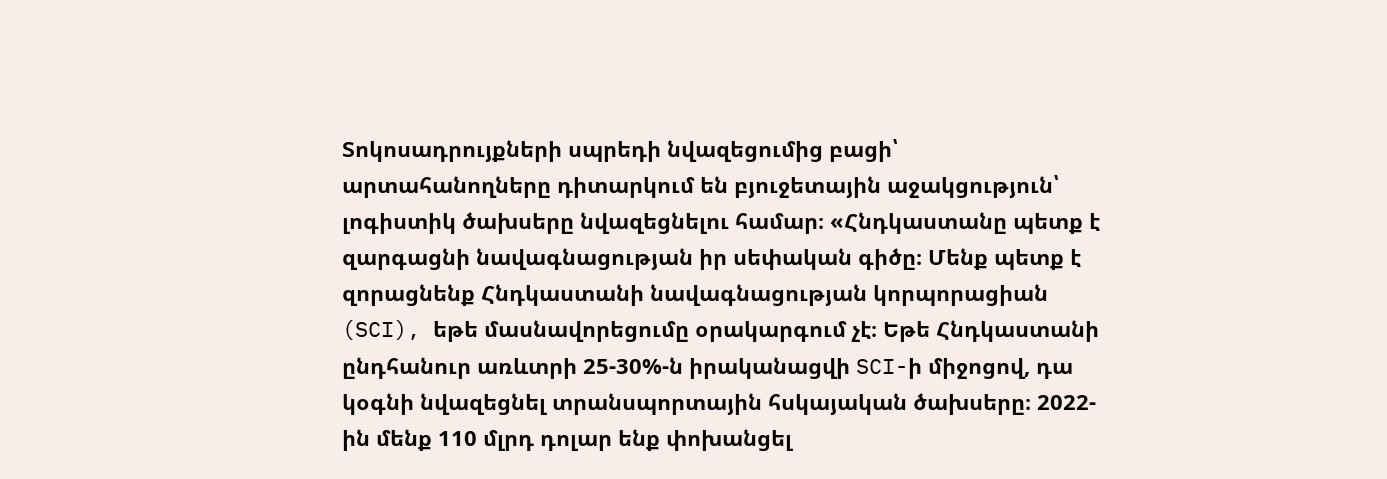Տոկոսադրույքների սպրեդի նվազեցումից բացի՝ արտահանողները դիտարկում են բյուջետային աջակցություն՝ լոգիստիկ ծախսերը նվազեցնելու համար։ «Հնդկաստանը պետք է զարգացնի նավագնացության իր սեփական գիծը։ Մենք պետք է զորացնենք Հնդկաստանի նավագնացության կորպորացիան (SCI), եթե մասնավորեցումը օրակարգում չէ։ Եթե Հնդկաստանի ընդհանուր առևտրի 25-30%-ն իրականացվի SCI-ի միջոցով, դա կօգնի նվազեցնել տրանսպորտային հսկայական ծախսերը։ 2022-ին մենք 110 մլրդ դոլար ենք փոխանցել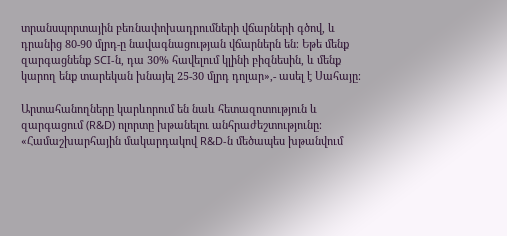տրանսպորտային բեռնափոխադրումների վճարների գծով, և դրանից 80-90 մլրդ-ը նավագնացության վճարներն են։ Եթե մենք զարգացնենք SCI-ն, դա 30% հավելում կլինի բիզնեսին, և մենք կարող ենք տարեկան խնայել 25-30 մլրդ դոլար»,- ասել է Սահայը։

Արտահանողները կարևորում են նաև հետազոտություն և զարգացում (R&D) ոլորտը խթանելու անհրաժեշտությունը։ «Համաշխարհային մակարդակով R&D-ն մեծապես խթանվում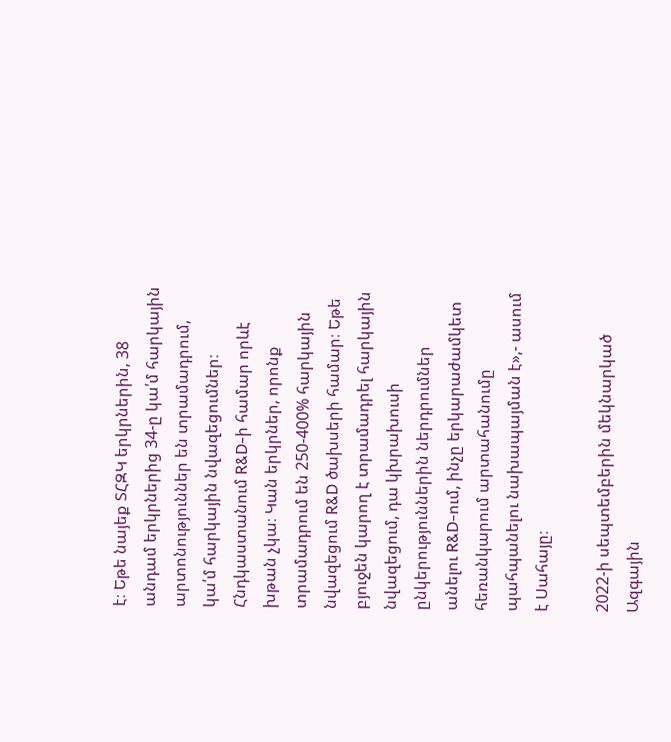է։ Եթե նայեք ՏՀԶԿ երկրներին, 38 անդամ երկրներից 34-ը կա՛մ հարկային արտոնություններ են տրամադրում, կա՛մ հարկային նվազեցումներ։ Հնդկաստանում R&D-ի համար որևէ խթան չկա։ Կան երկրներ, որոնք տրամադրում են 250-400% հարկային նվազեցում R&D ծախսերի համար։ Եթե բյուջեն կարող է տրամադրել հարկային նվազեցում, դա կխրախուսի ընկերություններին ներդրումներ անելու R&D-ում, ինչը երկարաժամկետ հեռանկարում արտահանումը պահպանելու նախապայման է»,- ասում է Սահայը։

2022-ի սեպտեմբերին մեկնարկած Ազգային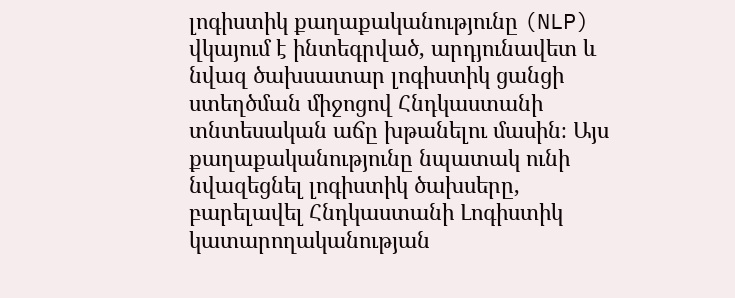լոգիստիկ քաղաքականությունը (NLP) վկայում է ինտեգրված, արդյունավետ և նվազ ծախսատար լոգիստիկ ցանցի ստեղծման միջոցով Հնդկաստանի տնտեսական աճը խթանելու մասին։ Այս քաղաքականությունը նպատակ ունի նվազեցնել լոգիստիկ ծախսերը, բարելավել Հնդկաստանի Լոգիստիկ կատարողականության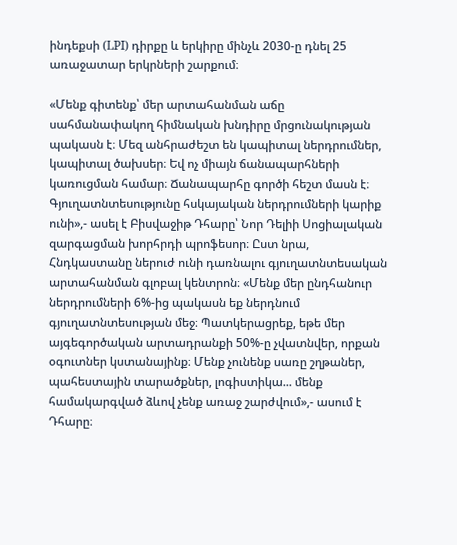ինդեքսի (LPI) դիրքը և երկիրը մինչև 2030-ը դնել 25 առաջատար երկրների շարքում։

«Մենք գիտենք՝ մեր արտահանման աճը սահմանափակող հիմնական խնդիրը մրցունակության պակասն է։ Մեզ անհրաժեշտ են կապիտալ ներդրումներ, կապիտալ ծախսեր։ Եվ ոչ միայն ճանապարհների կառուցման համար։ Ճանապարհը գործի հեշտ մասն է։ Գյուղատնտեսությունը հսկայական ներդրումների կարիք ունի»,- ասել է Բիսվաջիթ Դհարը՝ Նոր Դելիի Սոցիալական զարգացման խորհրդի պրոֆեսոր։ Ըստ նրա, Հնդկաստանը ներուժ ունի դառնալու գյուղատնտեսական արտահանման գլոբալ կենտրոն։ «Մենք մեր ընդհանուր ներդրումների 6%-ից պակասն եք ներդնում գյուղատնտեսության մեջ։ Պատկերացրեք, եթե մեր այգեգործական արտադրանքի 50%-ը չվատնվեր, որքան օգուտներ կստանայինք։ Մենք չունենք սառը շղթաներ, պահեստային տարածքներ, լոգիստիկա... մենք համակարգված ձևով չենք առաջ շարժվում»,- ասում է Դհարը։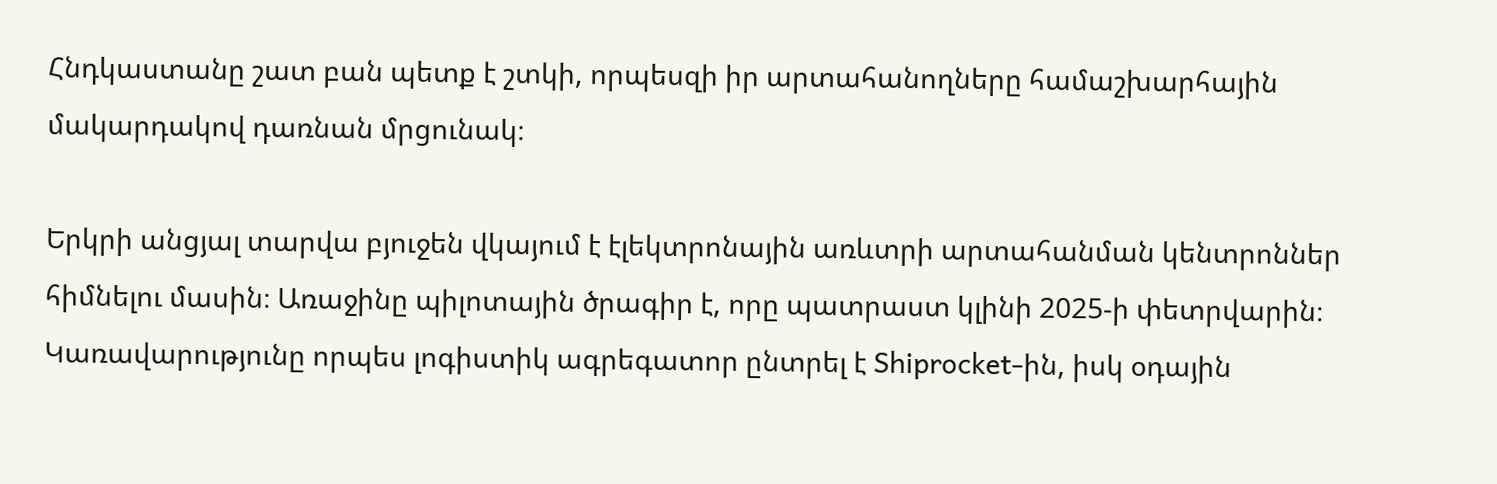Հնդկաստանը շատ բան պետք է շտկի, որպեսզի իր արտահանողները համաշխարհային մակարդակով դառնան մրցունակ։

Երկրի անցյալ տարվա բյուջեն վկայում է էլեկտրոնային առևտրի արտահանման կենտրոններ հիմնելու մասին։ Առաջինը պիլոտային ծրագիր է, որը պատրաստ կլինի 2025-ի փետրվարին։ Կառավարությունը որպես լոգիստիկ ագրեգատոր ընտրել է Shiprocket-ին, իսկ օդային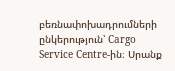բեռնափոխադրումների ընկերություն՝ Cargo Service Centre-ին։ Սրանք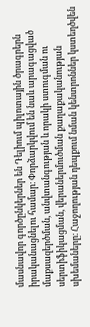մասնավոր գործընկերներ են Դելիում պիլոտային ծրագրերն իրականացնելու համար։ Փորձարկվում են նաև արագացված մաքսազերծման, անվտանգության և որակի ստուգման ու սերտիֆիկացման, վերաներմուծման քաղաքականության սխեմաները։ Հաջողության դեպքում նման կենտրոններ կստեղծվեն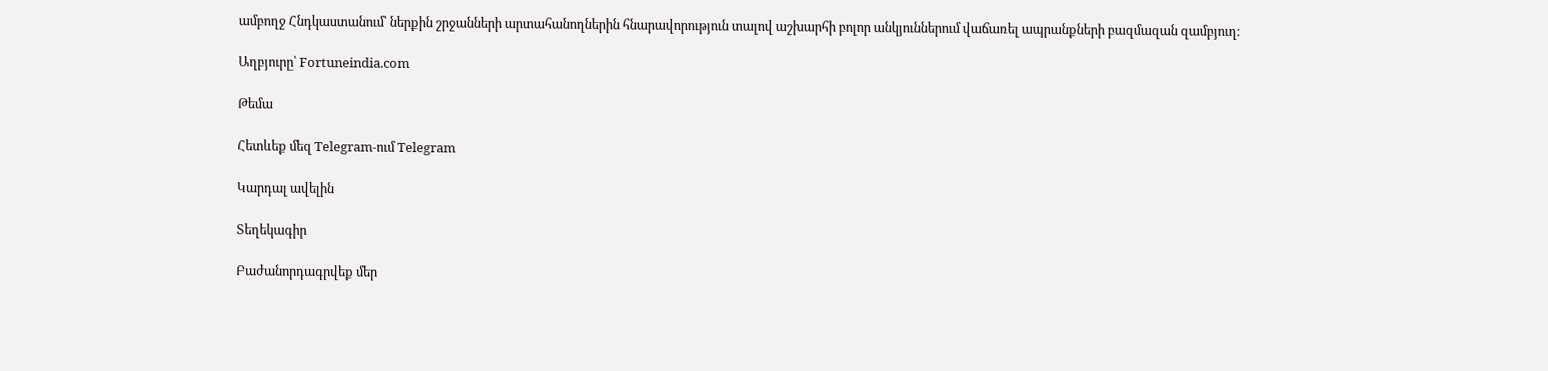ամբողջ Հնդկաստանում՝ ներքին շրջանների արտահանողներին հնարավորություն տալով աշխարհի բոլոր անկյուններում վաճառել ապրանքների բազմազան զամբյուղ։

Աղբյուրը՝ Fortuneindia.com

Թեմա

Հետևեք մեզ Telegram-ում Telegram

Կարդալ ավելին

Տեղեկագիր

Բաժանորդագրվեք մեր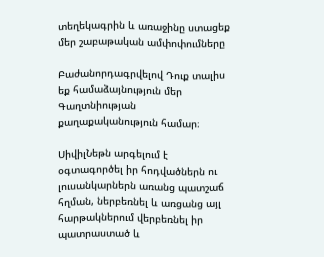տեղեկագրին և առաջինը ստացեք մեր շաբաթական ամփոփումները

Բաժանորդագրվելով Դուք տալիս եք համաձայնություն մեր Գաղտնիության քաղաքականություն համար։

ՍիվիլՆեթն արգելում է օգտագործել իր հոդվածներն ու լուսանկարներն առանց պատշաճ հղման, ներբեռնել և առցանց այլ հարթակներում վերբեռնել իր պատրաստած և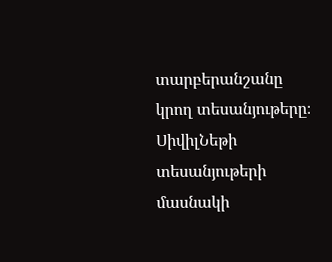տարբերանշանը կրող տեսանյութերը։ ՍիվիլՆեթի տեսանյութերի մասնակի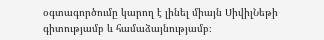օգտագործումը կարող է լինել միայն ՍիվիլՆեթի գիտությամբ և համաձայնությամբ։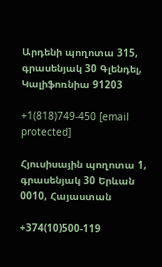Արդենի պողոտա 315, գրասենյակ 30 Գլենդել, Կալիֆոռնիա 91203

+1(818)749-450 [email protected]

Հյուսիսային պողոտա 1, գրասենյակ 30 Երևան 0010, Հայաստան

+374(10)500-119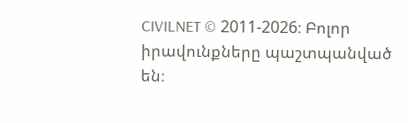CIVILNET © 2011-2026։ Բոլոր իրավունքները պաշտպանված են։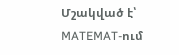Մշակված է՝ MATEMAT-ում